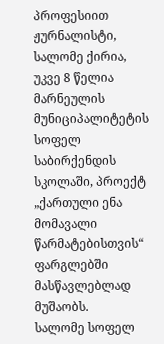პროფესიით ჟურნალისტი, სალომე ქირია, უკვე 8 წელია მარნეულის მუნიციპალიტეტის სოფელ საბირქენდის სკოლაში, პროექტ „ქართული ენა მომავალი წარმატებისთვის“ ფარგლებში მასწავლებლად მუშაობს.
სალომე სოფელ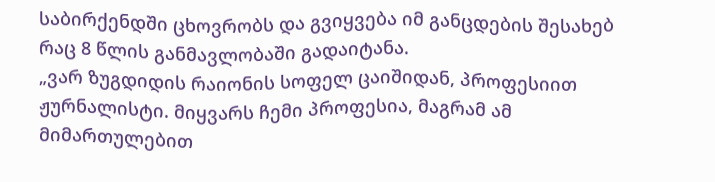საბირქენდში ცხოვრობს და გვიყვება იმ განცდების შესახებ რაც 8 წლის განმავლობაში გადაიტანა.
„ვარ ზუგდიდის რაიონის სოფელ ცაიშიდან, პროფესიით ჟურნალისტი. მიყვარს ჩემი პროფესია, მაგრამ ამ მიმართულებით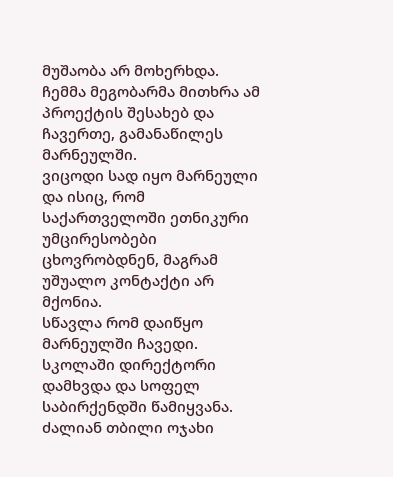მუშაობა არ მოხერხდა.
ჩემმა მეგობარმა მითხრა ამ პროექტის შესახებ და ჩავერთე, გამანაწილეს მარნეულში.
ვიცოდი სად იყო მარნეული და ისიც, რომ საქართველოში ეთნიკური უმცირესობები ცხოვრობდნენ, მაგრამ უშუალო კონტაქტი არ მქონია.
სწავლა რომ დაიწყო მარნეულში ჩავედი. სკოლაში დირექტორი დამხვდა და სოფელ საბირქენდში წამიყვანა. ძალიან თბილი ოჯახი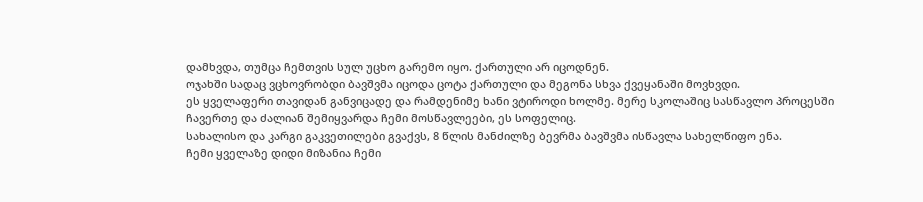დამხვდა, თუმცა ჩემთვის სულ უცხო გარემო იყო. ქართული არ იცოდნენ.
ოჯახში სადაც ვცხოვრობდი ბავშვმა იცოდა ცოტა ქართული და მეგონა სხვა ქვეყანაში მოვხვდი.
ეს ყველაფერი თავიდან განვიცადე და რამდენიმე ხანი ვტიროდი ხოლმე. მერე სკოლაშიც სასწავლო პროცესში ჩავერთე და ძალიან შემიყვარდა ჩემი მოსწავლეები, ეს სოფელიც.
სახალისო და კარგი გაკვეთილები გვაქვს, 8 წლის მანძილზე ბევრმა ბავშვმა ისწავლა სახელწიფო ენა.
ჩემი ყველაზე დიდი მიზანია ჩემი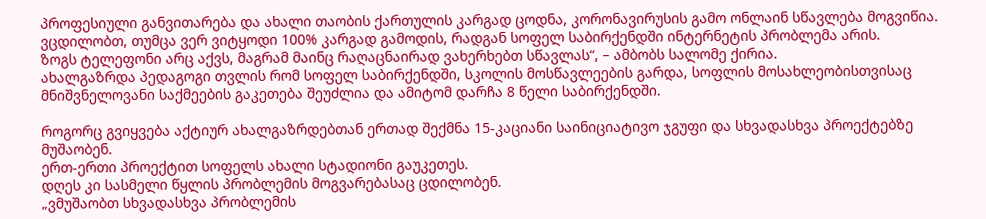პროფესიული განვითარება და ახალი თაობის ქართულის კარგად ცოდნა, კორონავირუსის გამო ონლაინ სწავლება მოგვიწია.
ვცდილობთ, თუმცა ვერ ვიტყოდი 100% კარგად გამოდის, რადგან სოფელ საბირქენდში ინტერნეტის პრობლემა არის.
ზოგს ტელეფონი არც აქვს, მაგრამ მაინც რაღაცნაირად ვახერხებთ სწავლას“, – ამბობს სალომე ქირია.
ახალგაზრდა პედაგოგი თვლის რომ სოფელ საბირქენდში, სკოლის მოსწავლეების გარდა, სოფლის მოსახლეობისთვისაც მნიშვნელოვანი საქმეების გაკეთება შეუძლია და ამიტომ დარჩა 8 წელი საბირქენდში.

როგორც გვიყვება აქტიურ ახალგაზრდებთან ერთად შექმნა 15-კაციანი საინიციატივო ჯგუფი და სხვადასხვა პროექტებზე მუშაობენ.
ერთ-ერთი პროექტით სოფელს ახალი სტადიონი გაუკეთეს.
დღეს კი სასმელი წყლის პრობლემის მოგვარებასაც ცდილობენ.
„ვმუშაობთ სხვადასხვა პრობლემის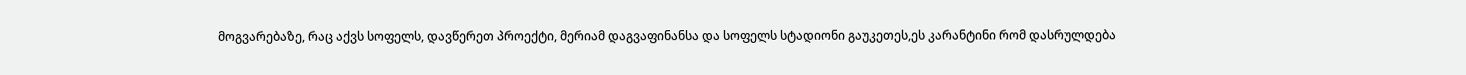მოგვარებაზე, რაც აქვს სოფელს, დავწერეთ პროექტი, მერიამ დაგვაფინანსა და სოფელს სტადიონი გაუკეთეს,ეს კარანტინი რომ დასრულდება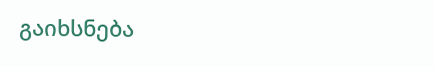გაიხსნება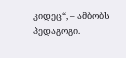კიდეც“, – ამბობს პედაგოგი.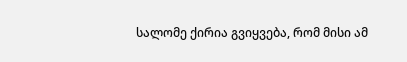სალომე ქირია გვიყვება, რომ მისი ამ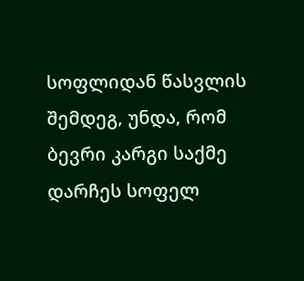სოფლიდან წასვლის შემდეგ, უნდა, რომ ბევრი კარგი საქმე დარჩეს სოფელ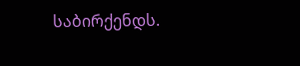საბირქენდს.